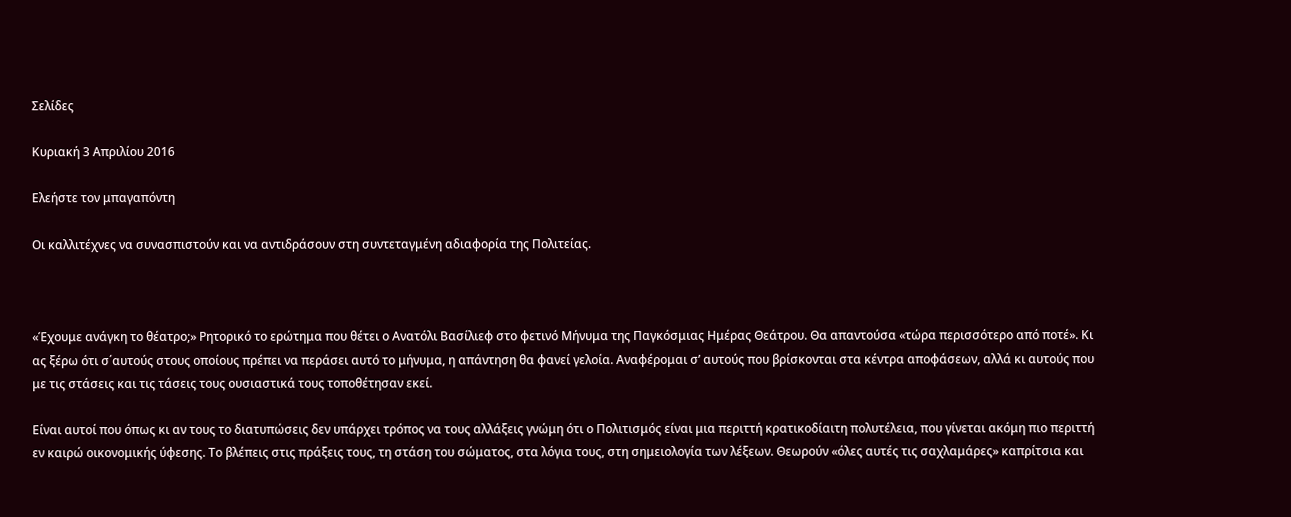Σελίδες

Κυριακή 3 Απριλίου 2016

Ελεήστε τον μπαγαπόντη

Οι καλλιτέχνες να συνασπιστούν και να αντιδράσουν στη συντεταγμένη αδιαφορία της Πολιτείας.



«Έχουμε ανάγκη το θέατρο;» Ρητορικό το ερώτημα που θέτει ο Ανατόλι Βασίλιεφ στο φετινό Μήνυμα της Παγκόσμιας Ημέρας Θεάτρου. Θα απαντούσα «τώρα περισσότερο από ποτέ». Κι ας ξέρω ότι σ΄αυτούς στους οποίους πρέπει να περάσει αυτό το μήνυμα, η απάντηση θα φανεί γελοία. Αναφέρομαι σ’ αυτούς που βρίσκονται στα κέντρα αποφάσεων, αλλά κι αυτούς που με τις στάσεις και τις τάσεις τους ουσιαστικά τους τοποθέτησαν εκεί.

Είναι αυτοί που όπως κι αν τους το διατυπώσεις δεν υπάρχει τρόπος να τους αλλάξεις γνώμη ότι ο Πολιτισμός είναι μια περιττή κρατικοδίαιτη πολυτέλεια, που γίνεται ακόμη πιο περιττή εν καιρώ οικονομικής ύφεσης. Το βλέπεις στις πράξεις τους, τη στάση του σώματος, στα λόγια τους, στη σημειολογία των λέξεων. Θεωρούν «όλες αυτές τις σαχλαμάρες» καπρίτσια και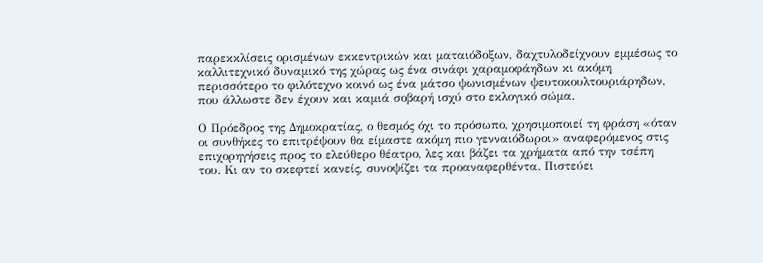παρεκκλίσεις ορισμένων εκκεντρικών και ματαιόδοξων, δαχτυλοδείχνουν εμμέσως το καλλιτεχνικό δυναμικό της χώρας ως ένα σινάφι χαραμοφάηδων κι ακόμη περισσότερο το φιλότεχνο κοινό ως ένα μάτσο ψωνισμένων ψευτοκουλτουριάρηδων, που άλλωστε δεν έχουν και καμιά σοβαρή ισχύ στο εκλογικό σώμα.

Ο Πρόεδρος της Δημοκρατίας, ο θεσμός όχι το πρόσωπο, χρησιμοποιεί τη φράση «όταν οι συνθήκες το επιτρέψουν θα είμαστε ακόμη πιο γενναιόδωροι» αναφερόμενος στις επιχορηγήσεις προς το ελεύθερο θέατρο, λες και βάζει τα χρήματα από την τσέπη του. Κι αν το σκεφτεί κανείς, συνοψίζει τα προαναφερθέντα. Πιστεύει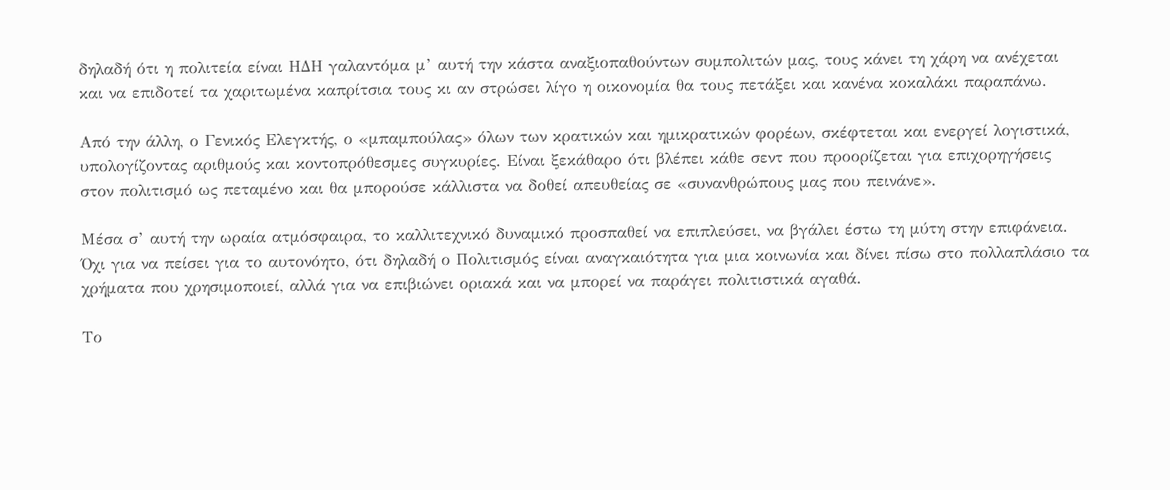δηλαδή ότι η πολιτεία είναι ΗΔΗ γαλαντόμα μ’ αυτή την κάστα αναξιοπαθούντων συμπολιτών μας, τους κάνει τη χάρη να ανέχεται και να επιδοτεί τα χαριτωμένα καπρίτσια τους κι αν στρώσει λίγο η οικονομία θα τους πετάξει και κανένα κοκαλάκι παραπάνω.

Από την άλλη, ο Γενικός Ελεγκτής, ο «μπαμπούλας» όλων των κρατικών και ημικρατικών φορέων, σκέφτεται και ενεργεί λογιστικά, υπολογίζοντας αριθμούς και κοντοπρόθεσμες συγκυρίες. Είναι ξεκάθαρο ότι βλέπει κάθε σεντ που προορίζεται για επιχορηγήσεις στον πολιτισμό ως πεταμένο και θα μπορούσε κάλλιστα να δοθεί απευθείας σε «συνανθρώπους μας που πεινάνε».

Μέσα σ’ αυτή την ωραία ατμόσφαιρα, το καλλιτεχνικό δυναμικό προσπαθεί να επιπλεύσει, να βγάλει έστω τη μύτη στην επιφάνεια. Όχι για να πείσει για το αυτονόητο, ότι δηλαδή ο Πολιτισμός είναι αναγκαιότητα για μια κοινωνία και δίνει πίσω στο πολλαπλάσιο τα χρήματα που χρησιμοποιεί, αλλά για να επιβιώνει οριακά και να μπορεί να παράγει πολιτιστικά αγαθά.

Το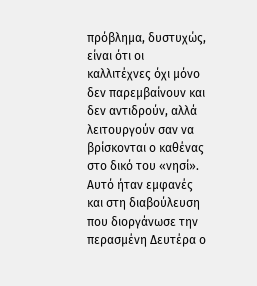πρόβλημα, δυστυχώς, είναι ότι οι καλλιτέχνες όχι μόνο δεν παρεμβαίνουν και δεν αντιδρούν, αλλά λειτουργούν σαν να βρίσκονται ο καθένας στο δικό του «νησί». Αυτό ήταν εμφανές και στη διαβούλευση που διοργάνωσε την περασμένη Δευτέρα ο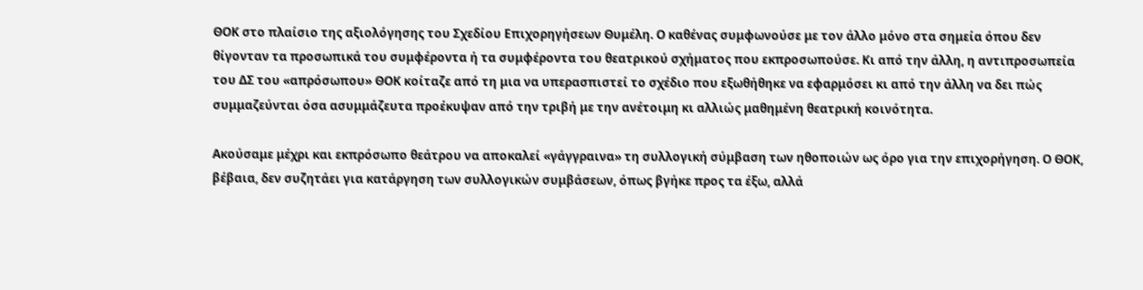ΘΟΚ στο πλαίσιο της αξιολόγησης του Σχεδίου Επιχορηγήσεων Θυμέλη. Ο καθένας συμφωνούσε με τον άλλο μόνο στα σημεία όπου δεν θίγονταν τα προσωπικά του συμφέροντα ή τα συμφέροντα του θεατρικού σχήματος που εκπροσωπούσε. Κι από την άλλη, η αντιπροσωπεία του ΔΣ του «απρόσωπου» ΘΟΚ κοίταζε από τη μια να υπερασπιστεί το σχέδιο που εξωθήθηκε να εφαρμόσει κι από την άλλη να δει πώς συμμαζεύνται όσα ασυμμάζευτα προέκυψαν από την τριβή με την ανέτοιμη κι αλλιώς μαθημένη θεατρική κοινότητα.

Ακούσαμε μέχρι και εκπρόσωπο θεάτρου να αποκαλεί «γάγγραινα» τη συλλογική σύμβαση των ηθοποιών ως όρο για την επιχορήγηση. Ο ΘΟΚ, βέβαια, δεν συζητάει για κατάργηση των συλλογικών συμβάσεων, όπως βγήκε προς τα έξω, αλλά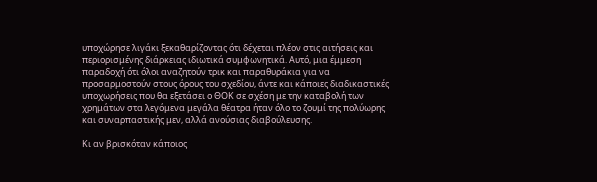υποχώρησε λιγάκι ξεκαθαρίζοντας ότι δέχεται πλέον στις αιτήσεις και περιορισμένης διάρκειας ιδιωτικά συμφωνητικά. Αυτό, μια έμμεση παραδοχή ότι όλοι αναζητούν τρικ και παραθυράκια για να προσαρμοστούν στους όρους του σχεδίου, άντε και κάποιες διαδικαστικές υποχωρήσεις που θα εξετάσει ο ΘΟΚ σε σχέση με την καταβολή των χρημάτων στα λεγόμενα μεγάλα θέατρα ήταν όλο το ζουμί της πολύωρης και συναρπαστικής μεν, αλλά ανούσιας διαβούλευσης.

Κι αν βρισκόταν κάποιος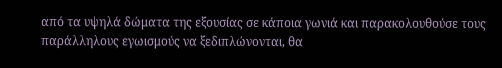από τα υψηλά δώματα της εξουσίας σε κάποια γωνιά και παρακολουθούσε τους παράλληλους εγωισμούς να ξεδιπλώνονται, θα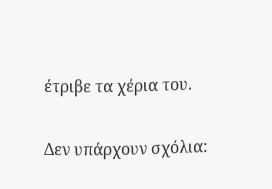έτριβε τα χέρια του.

Δεν υπάρχουν σχόλια: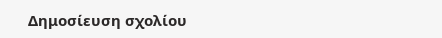Δημοσίευση σχολίου